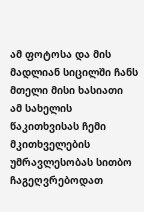ამ ფოტოსა და მის მადლიან სიცილში ჩანს მთელი მისი ხასიათი
ამ სახელის წაკითხვისას ჩემი მკითხველების უმრავლესობას სითბო ჩაგეღვრებოდათ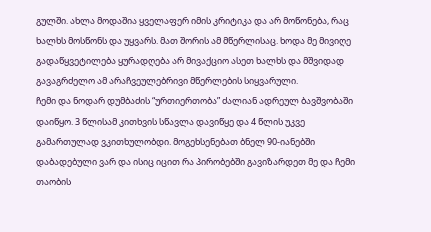გულში. ახლა მოდაშია ყველაფერ იმის კრიტიკა და არ მოწონება, რაც ხალხს მოსწონს და უყვარს. მათ შორის ამ მწერლისაც. ხოდა მე მივიღე გადაწყვეტილება ყურადღება არ მივაქციო ასეთ ხალხს და მშვიდად გავაგრძელო ამ არაჩვეულებრივი მწერლების სიყვარული.
ჩემი და ნოდარ დუმბაძის “ურთიერთობა” ძალიან ადრეულ ბავშვობაში დაიწყო. 3 წლისამ კითხვის სწავლა დავიწყე და 4 წლის უკვე გამართულად ვკითხულობდი. მოგეხსენებათ ბნელ 90-იანებში დაბადებული ვარ და ისიც იცით რა პირობებში გავიზარდეთ მე და ჩემი თაობის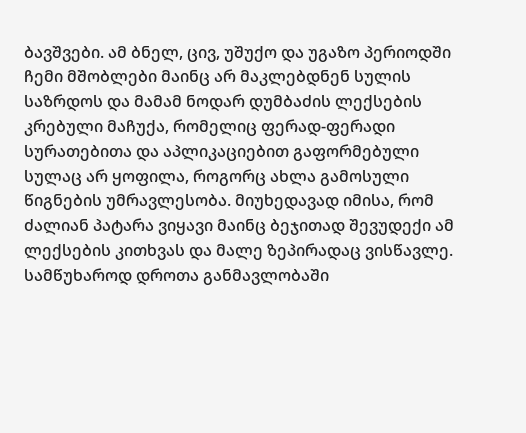ბავშვები. ამ ბნელ, ცივ, უშუქო და უგაზო პერიოდში ჩემი მშობლები მაინც არ მაკლებდნენ სულის საზრდოს და მამამ ნოდარ დუმბაძის ლექსების კრებული მაჩუქა, რომელიც ფერად-ფერადი სურათებითა და აპლიკაციებით გაფორმებული სულაც არ ყოფილა, როგორც ახლა გამოსული წიგნების უმრავლესობა. მიუხედავად იმისა, რომ ძალიან პატარა ვიყავი მაინც ბეჯითად შევუდექი ამ ლექსების კითხვას და მალე ზეპირადაც ვისწავლე. სამწუხაროდ დროთა განმავლობაში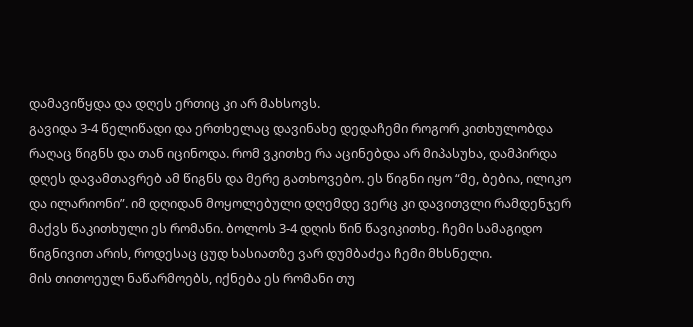დამავიწყდა და დღეს ერთიც კი არ მახსოვს.
გავიდა 3-4 წელიწადი და ერთხელაც დავინახე დედაჩემი როგორ კითხულობდა რაღაც წიგნს და თან იცინოდა. რომ ვკითხე რა აცინებდა არ მიპასუხა, დამპირდა დღეს დავამთავრებ ამ წიგნს და მერე გათხოვებო. ეს წიგნი იყო “მე, ბებია, ილიკო და ილარიონი”. იმ დღიდან მოყოლებული დღემდე ვერც კი დავითვლი რამდენჯერ მაქვს წაკითხული ეს რომანი. ბოლოს 3-4 დღის წინ წავიკითხე. ჩემი სამაგიდო წიგნივით არის, როდესაც ცუდ ხასიათზე ვარ დუმბაძეა ჩემი მხსნელი.
მის თითოეულ ნაწარმოებს, იქნება ეს რომანი თუ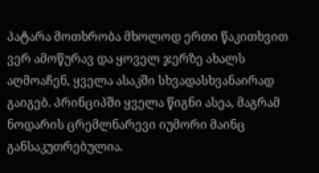პატარა მოთხრობა მხოლოდ ერთი წაკითხვით ვერ ამოწურავ და ყოველ ჯერზე ახალს აღმოაჩენ, ყველა ასაკში სხვადასხვანაირად გაიგებ. პრინციპში ყველა წიგნი ასეა, მაგრამ ნოდარის ცრემლნარევი იუმორი მაინც განსაკუთრებულია.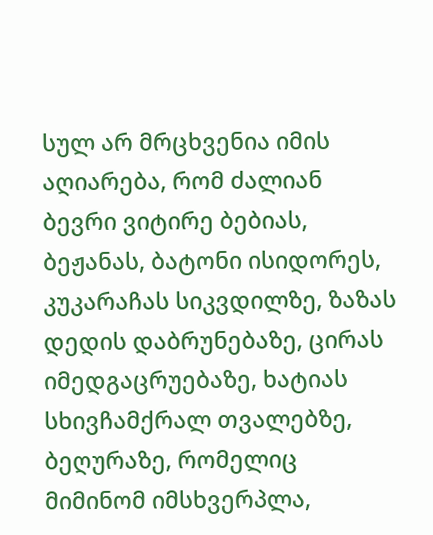სულ არ მრცხვენია იმის აღიარება, რომ ძალიან ბევრი ვიტირე ბებიას, ბეჟანას, ბატონი ისიდორეს, კუკარაჩას სიკვდილზე, ზაზას დედის დაბრუნებაზე, ცირას იმედგაცრუებაზე, ხატიას სხივჩამქრალ თვალებზე, ბეღურაზე, რომელიც მიმინომ იმსხვერპლა,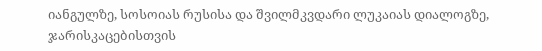იანგულზე, სოსოიას რუსისა და შვილმკვდარი ლუკაიას დიალოგზე, ჯარისკაცებისთვის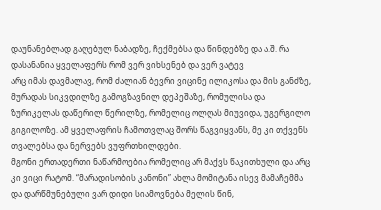დაუნანებლად გაღებულ ნაბადზე, ჩექმებსა და წინდებზე და ა.შ. რა დასანანია ყველაფერს რომ ვერ ვიხსენებ და ვერ ვატევ
არც იმას დავმალავ, რომ ძალიან ბევრი ვიცინე ილიკოსა და მის განძზე, მურადას სიკვდილზე გამოგზავნილ დეპეშაზე, რომულისა და ზურიკელას დაწერილ წერილზე, რომელიც ოლღას მიუვიდა, უგერგილო გიგილოზე. ამ ყველაფრის ჩამოთვლაც შორს წაგვიყვანს, მე კი თქვენს თვალებსა და ნერვებს ვუფრთხილდები.
მგონი ერთადერთი ნაწარმოებია რომელიც არ მაქვს წაკითხული და არც კი ვიცი რატომ. “მარადისობის კანონი” ახლა მომიტანა ისევ მამაჩემმა და დარწმუნებული ვარ დიდი სიამოვნება მელის წინ,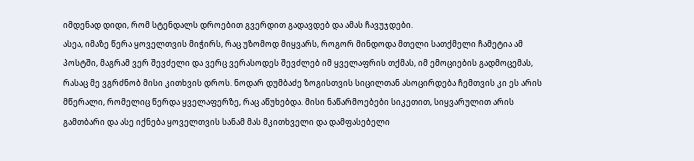იმდენად დიდი, რომ სტენდალს დროებით გვერდით გადავდებ და ამას ჩავუჯდები.
ასეა, იმაზე წერა ყოველთვის მიჭირს, რაც უზომოდ მიყვარს, როგორ მინდოდა მთელი სათქმელი ჩამეტია ამ პოსტში, მაგრამ ვერ შევძელი და ვერც ვერასოდეს შევძლებ იმ ყველაფრის თქმას, იმ ემოციების გადმოცემას, რასაც მე ვგრძნობ მისი კითხვის დროს. ნოდარ დუმბაძე ზოგისთვის სიცილთან ასოცირდება ჩემთვის კი ეს არის მწერალი, რომელიც წერდა ყველაფერზე, რაც აწუხებდა. მისი ნაწარმოებები სიკეთით, სიყვარულით არის გამთბარი და ასე იქნება ყოველთვის სანამ მას მკითხველი და დამფასებელი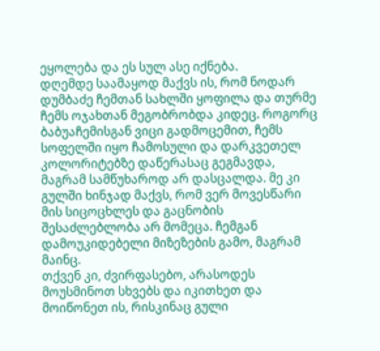ეყოლება და ეს სულ ასე იქნება.
დღემდე საამაყოდ მაქვს ის, რომ ნოდარ დუმბაძე ჩემთან სახლში ყოფილა და თურმე ჩემს ოჯახთან მეგობრობდა კიდეც. როგორც ბაბუაჩემისგან ვიცი გადმოცემით, ჩემს სოფელში იყო ჩამოსული და დარკვეთელ კოლორიტებზე დაწერასაც გეგმავდა, მაგრამ სამწუხაროდ არ დასცალდა. მე კი გულში ხინჯად მაქვს, რომ ვერ მოვესწარი მის სიცოცხლეს და გაცნობის შესაძლებლობა არ მომეცა. ჩემგან დამოუკიდებელი მიზეზების გამო, მაგრამ მაინც.
თქვენ კი, ძვირფასებო, არასოდეს მოუსმინოთ სხვებს და იკითხეთ და მოიწონეთ ის, რისკინაც გული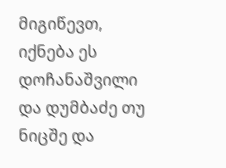მიგიწევთ, იქნება ეს დოჩანაშვილი და დუმბაძე თუ ნიცშე და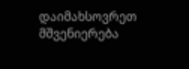დაიმახსოვრეთ მშვენიერება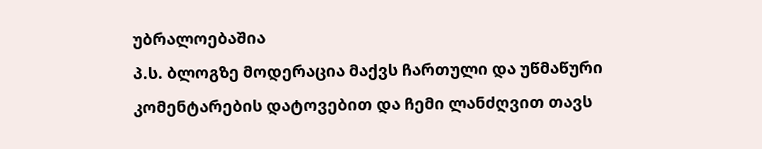უბრალოებაშია
პ.ს. ბლოგზე მოდერაცია მაქვს ჩართული და უწმაწური კომენტარების დატოვებით და ჩემი ლანძღვით თავს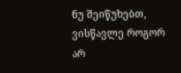ნუ შეიწუხებთ, ვისწავლე როგორ არ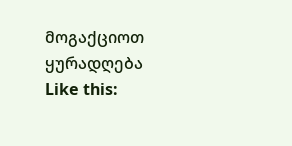მოგაქციოთ ყურადღება
Like this: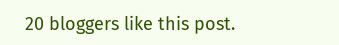20 bloggers like this post.